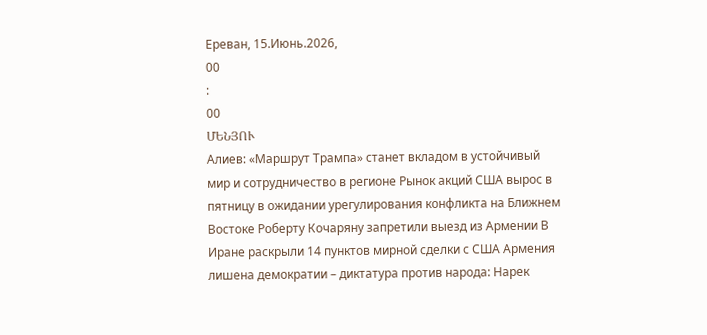Ереван, 15.Июнь.2026,
00
:
00
ՄԵՆՅՈՒ
Алиев: «Маршрут Трампа» станет вкладом в устойчивый мир и сотрудничество в регионе Рынок акций США вырос в пятницу в ожидании урегулирования конфликта на Ближнем Востоке Роберту Кочаряну запретили выезд из Армении В Иране раскрыли 14 пунктов мирной сделки с США Армения лишена демократии – диктатура против народа: Нарек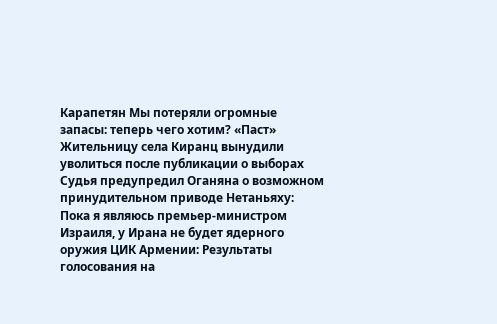Карапетян Мы потеряли огромные запасы: теперь чего хотим? «Паст» Жительницу села Киранц вынудили уволиться после публикации о выборах Судья предупредил Оганяна о возможном принудительном приводе Нетаньяху: Пока я являюсь премьер-министром Израиля, у Ирана не будет ядерного оружия ЦИК Армении: Результаты голосования на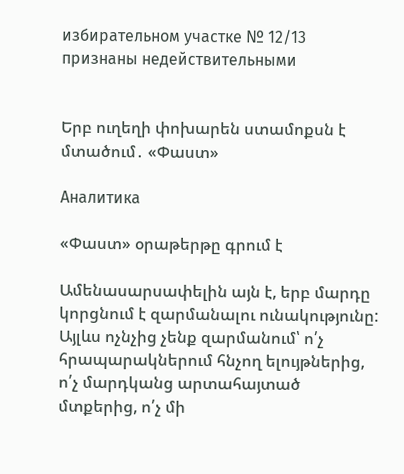избирательном участке № 12/13 признаны недействительными


Երբ ուղեղի փոխարեն ստամոքսն է մտածում․ «Փաստ»

Аналитика

«Փաստ» օրաթերթը գրում է

Ամենասարսափելին այն է, երբ մարդը կորցնում է զարմանալու ունակությունը: Այլևս ոչնչից չենք զարմանում՝ ո՛չ հրապարակներում հնչող ելույթներից, ո՛չ մարդկանց արտահայտած մտքերից, ո՛չ մի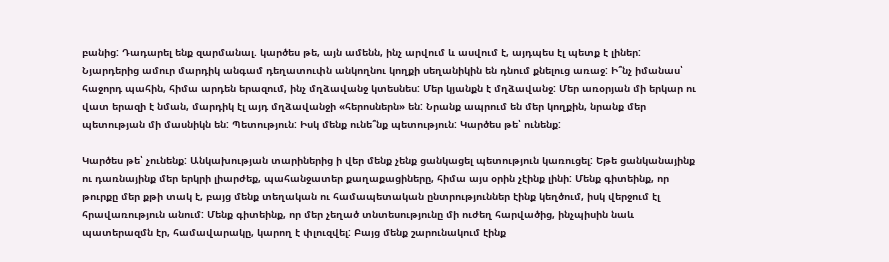բանից: Դադարել ենք զարմանալ. կարծես թե, այն ամենն, ինչ արվում և ասվում է, այդպես էլ պետք է լիներ: Նյարդերից ամուր մարդիկ անգամ դեղատուփն անկողնու կողքի սեղանիկին են դնում քնելուց առաջ: Ի՞նչ իմանաս՝ հաջորդ պահին, հիմա արդեն երազում, ինչ մղձավանջ կտեսնես: Մեր կյանքն է մղձավանջ: Մեր առօրյան մի երկար ու վատ երազի է նման, մարդիկ էլ այդ մղձավանջի «հերոսներն» են: Նրանք ապրում են մեր կողքին, նրանք մեր պետության մի մասնիկն են: Պետություն: Իսկ մենք ունե՞նք պետություն: Կարծես թե՝ ունենք:

Կարծես թե՝ չունենք: Անկախության տարիներից ի վեր մենք չենք ցանկացել պետություն կառուցել: Եթե ցանկանայինք ու դառնայինք մեր երկրի լիարժեք, պահանջատեր քաղաքացիները, հիմա այս օրին չէինք լինի: Մենք գիտեինք, որ թուրքը մեր քթի տակ է, բայց մենք տեղական ու համապետական ընտրություններ էինք կեղծում, իսկ վերջում էլ հրավառություն անում: Մենք գիտեինք, որ մեր չեղած տնտեսությունը մի ուժեղ հարվածից, ինչպիսին նաև պատերազմն էր, համավարակը, կարող է փլուզվել: Բայց մենք շարունակում էինք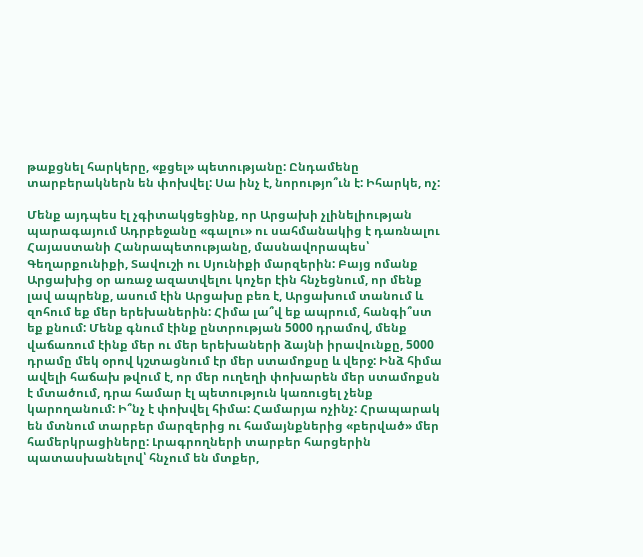թաքցնել հարկերը, «քցել» պետությանը: Ընդամենը տարբերակներն են փոխվել: Սա ինչ է, նորությո՞ւն է: Իհարկե, ոչ:

Մենք այդպես էլ չգիտակցեցինք, որ Արցախի չլինելիության պարագայում Ադրբեջանը «գալու» ու սահմանակից է դառնալու Հայաստանի Հանրապետությանը, մասնավորապես՝ Գեղարքունիքի, Տավուշի ու Սյունիքի մարզերին: Բայց ոմանք Արցախից օր առաջ ազատվելու կոչեր էին հնչեցնում, որ մենք լավ ապրենք, ասում էին Արցախը բեռ է, Արցախում տանում և զոհում եք մեր երեխաներին: Հիմա լա՞վ եք ապրում, հանգի՞ստ եք քնում: Մենք գնում էինք ընտրության 5000 դրամով, մենք վաճառում էինք մեր ու մեր երեխաների ձայնի իրավունքը, 5000 դրամը մեկ օրով կշտացնում էր մեր ստամոքսը և վերջ: Ինձ հիմա ավելի հաճախ թվում է, որ մեր ուղեղի փոխարեն մեր ստամոքսն է մտածում, դրա համար էլ պետություն կառուցել չենք կարողանում: Ի՞նչ է փոխվել հիմա: Համարյա ոչինչ: Հրապարակ են մտնում տարբեր մարզերից ու համայնքներից «բերված» մեր համերկրացիները: Լրագրողների տարբեր հարցերին պատասխանելով՝ հնչում են մտքեր,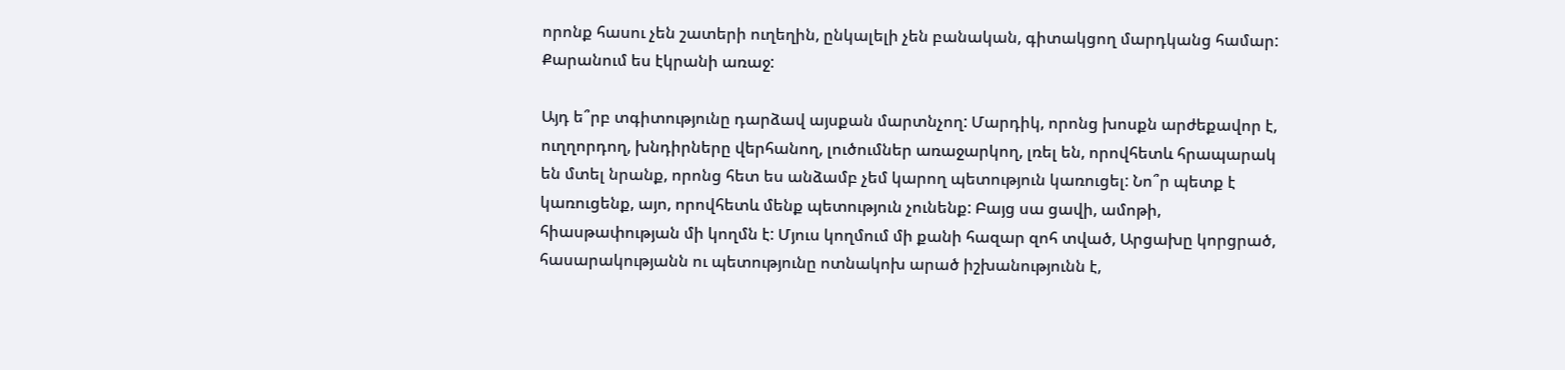որոնք հասու չեն շատերի ուղեղին, ընկալելի չեն բանական, գիտակցող մարդկանց համար: Քարանում ես էկրանի առաջ:

Այդ ե՞րբ տգիտությունը դարձավ այսքան մարտնչող: Մարդիկ, որոնց խոսքն արժեքավոր է, ուղղորդող, խնդիրները վերհանող, լուծումներ առաջարկող, լռել են, որովհետև հրապարակ են մտել նրանք, որոնց հետ ես անձամբ չեմ կարող պետություն կառուցել: Նո՞ր պետք է կառուցենք, այո, որովհետև մենք պետություն չունենք: Բայց սա ցավի, ամոթի, հիասթափության մի կողմն է: Մյուս կողմում մի քանի հազար զոհ տված, Արցախը կորցրած, հասարակությանն ու պետությունը ոտնակոխ արած իշխանությունն է,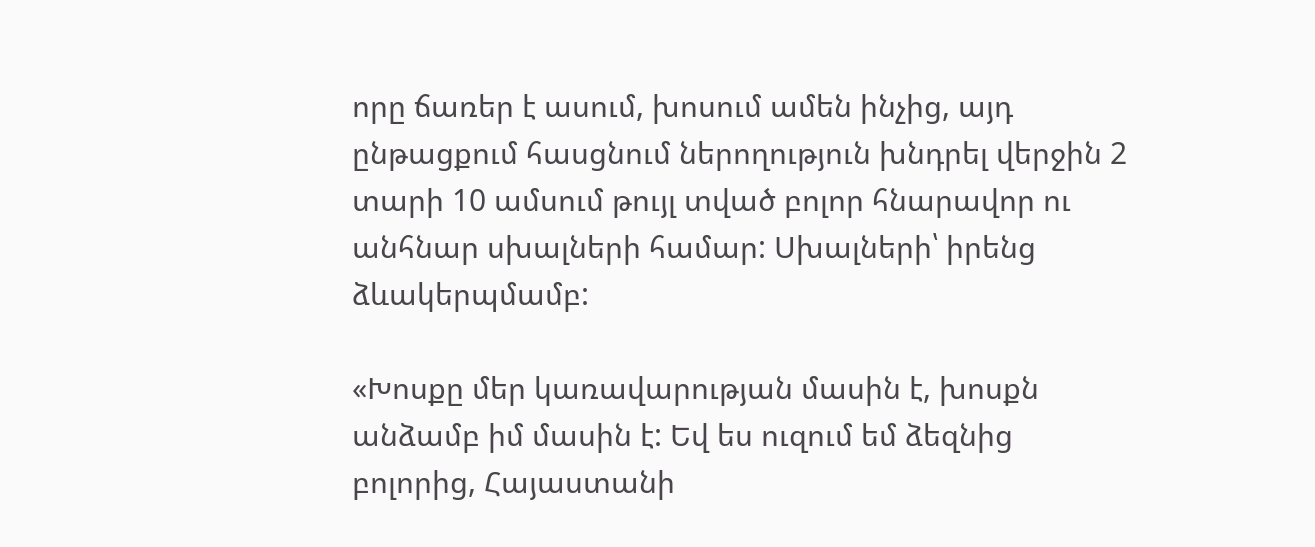որը ճառեր է ասում, խոսում ամեն ինչից, այդ ընթացքում հասցնում ներողություն խնդրել վերջին 2 տարի 10 ամսում թույլ տված բոլոր հնարավոր ու անհնար սխալների համար: Սխալների՝ իրենց ձևակերպմամբ:

«Խոսքը մեր կառավարության մասին է, խոսքն անձամբ իմ մասին է: Եվ ես ուզում եմ ձեզնից բոլորից, Հայաստանի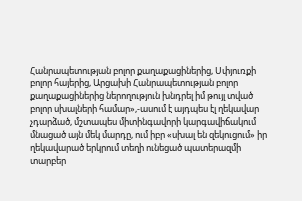Հանրապետության բոլոր քաղաքացիներից, Սփյուռքի բոլոր հայերից, Արցախի Հանրապետության բոլոր քաղաքացիներից ներողություն խնդրել իմ թույլ տված բոլոր սխալների համար»,-ասում է այդպես էլ ղեկավար չդարձած, մշտապես միտինգավորի կարգավիճակում մնացած այն մեկ մարդը, ում իբր «սխալ են զեկուցում» իր ղեկավարած երկրում տեղի ունեցած պատերազմի տարբեր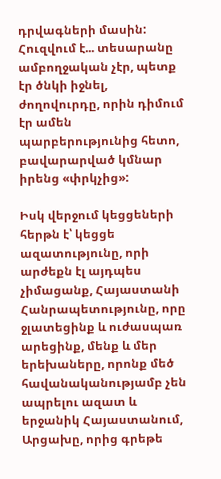դրվագների մասին: Հուզվում է... տեսարանը ամբողջական չէր, պետք էր ծնկի իջնել, ժողովուրդը, որին դիմում էր ամեն պարբերությունից հետո, բավարարված կմնար իրենց «փրկչից»:

Իսկ վերջում կեցցեների հերթն է՝ կեցցե ազատությունը, որի արժեքն էլ այդպես չիմացանք, Հայաստանի Հանրապետությունը, որը ջլատեցինք և ուժասպառ արեցինք, մենք և մեր երեխաները, որոնք մեծ հավանականությամբ չեն ապրելու ազատ և երջանիկ Հայաստանում, Արցախը, որից գրեթե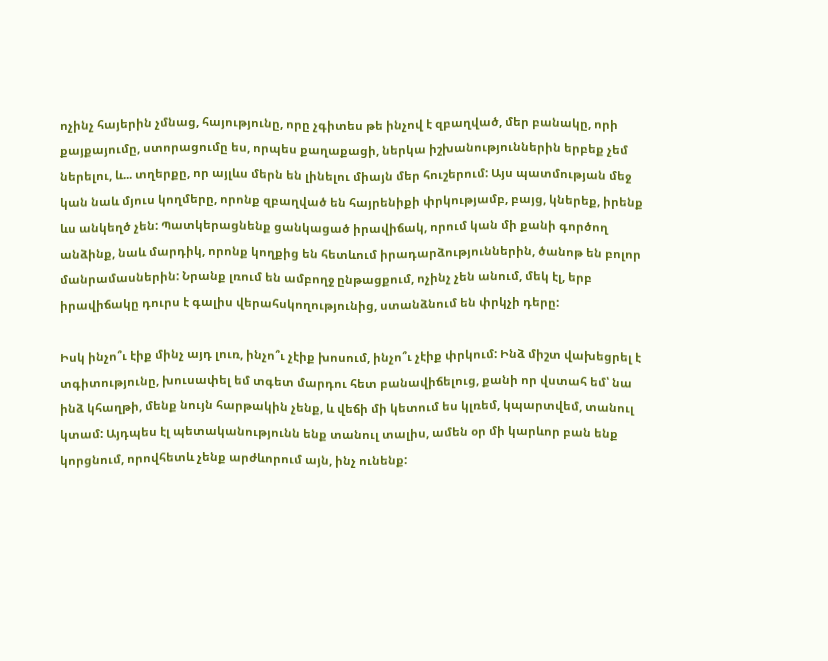ոչինչ հայերին չմնաց, հայությունը, որը չգիտես թե ինչով է զբաղված, մեր բանակը, որի քայքայումը, ստորացումը ես, որպես քաղաքացի, ներկա իշխանություններին երբեք չեմ ներելու, և... տղերքը, որ այլևս մերն են լինելու միայն մեր հուշերում: Այս պատմության մեջ կան նաև մյուս կողմերը, որոնք զբաղված են հայրենիքի փրկությամբ, բայց, կներեք, իրենք ևս անկեղծ չեն: Պատկերացնենք ցանկացած իրավիճակ, որում կան մի քանի գործող անձինք, նաև մարդիկ, որոնք կողքից են հետևում իրադարձություններին, ծանոթ են բոլոր մանրամասներին: Նրանք լռում են ամբողջ ընթացքում, ոչինչ չեն անում, մեկ էլ, երբ իրավիճակը դուրս է գալիս վերահսկողությունից, ստանձնում են փրկչի դերը:

Իսկ ինչո՞ւ էիք մինչ այդ լուռ, ինչո՞ւ չէիք խոսում, ինչո՞ւ չէիք փրկում: Ինձ միշտ վախեցրել է տգիտությունը, խուսափել եմ տգետ մարդու հետ բանավիճելուց, քանի որ վստահ եմ՝ նա ինձ կհաղթի, մենք նույն հարթակին չենք, և վեճի մի կետում ես կլռեմ, կպարտվեմ, տանուլ կտամ: Այդպես էլ պետականությունն ենք տանուլ տալիս, ամեն օր մի կարևոր բան ենք կորցնում, որովհետև չենք արժևորում այն, ինչ ունենք: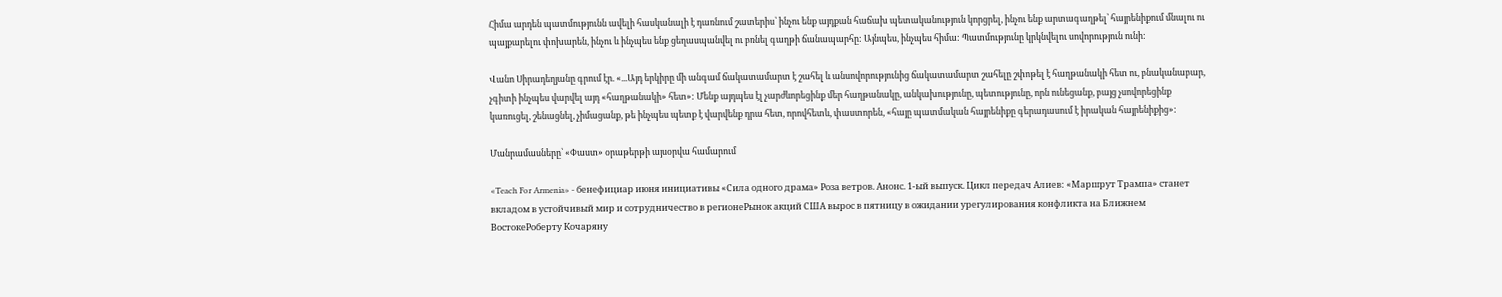Հիմա արդեն պատմությունն ավելի հասկանալի է դառնում շատերիս՝ ինչու ենք այդքան հաճախ պետականություն կորցրել, ինչու ենք արտագաղթել՝ հայրենիքում մնալու ու պայքարելու փոխարեն, ինչու և ինչպես ենք ցեղասպանվել ու բռնել գաղթի ճանապարհը: Այնպես, ինչպես հիմա: Պատմությունը կրկնվելու սովորություն ունի:

Վանո Սիրադեղյանը գրում էր. «...Այդ երկիրը մի անգամ ճակատամարտ է շահել և անսովորությունից ճակատամարտ շահելը շփոթել է հաղթանակի հետ ու, բնականաբար, չգիտի ինչպես վարվել այդ «հաղթանակի» հետ»: Մենք այդպես էլ չարժևորեցինք մեր հաղթանակը, անկախությունը, պետությունը, որն ունեցանք, բայց չսովորեցինք կառուցել, շենացնել, չիմացանք, թե ինչպես պետք է վարվենք դրա հետ, որովհետև, փաստորեն, «հայը պատմական հայրենիքը գերադասում է իրական հայրենիքից»:

Մանրամասները՝ «Փաստ» օրաթերթի այսօրվա համարում

«Teach For Armenia» - бенефициар июня инициативы «Сила одного драма» Роза ветров. Анонс. 1-ый выпуск. Цикл передач Алиев: «Маршрут Трампа» станет вкладом в устойчивый мир и сотрудничество в регионеРынок акций США вырос в пятницу в ожидании урегулирования конфликта на Ближнем ВостокеРоберту Кочаряну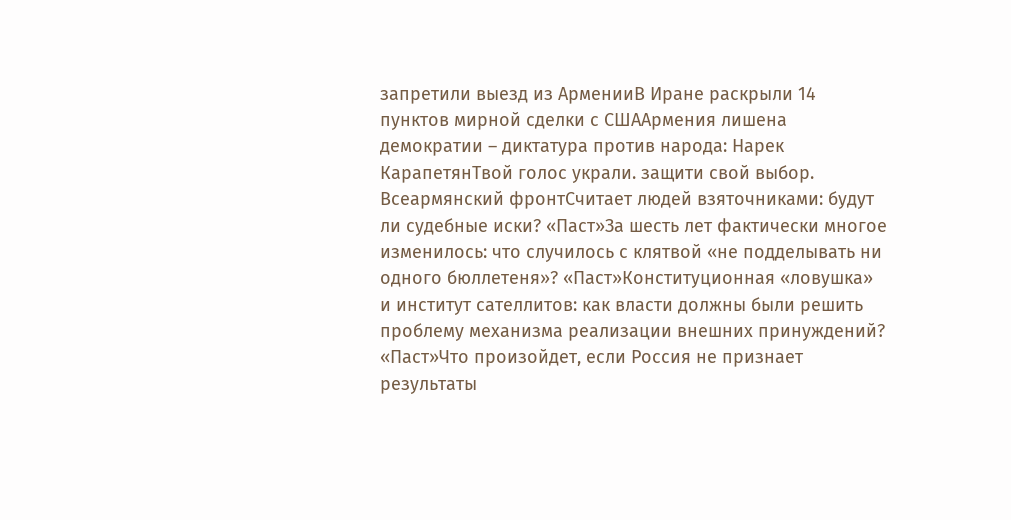запретили выезд из АрменииВ Иране раскрыли 14 пунктов мирной сделки с СШААрмения лишена демократии – диктатура против народа: Нарек КарапетянТвой голос украли. защити свой выбор. Всеармянский фронтСчитает людей взяточниками: будут ли судебные иски? «Паст»За шесть лет фактически многое изменилось: что случилось с клятвой «не подделывать ни одного бюллетеня»? «Паст»Конституционная «ловушка» и институт сателлитов: как власти должны были решить проблему механизма реализации внешних принуждений? «Паст»Что произойдет, если Россия не признает результаты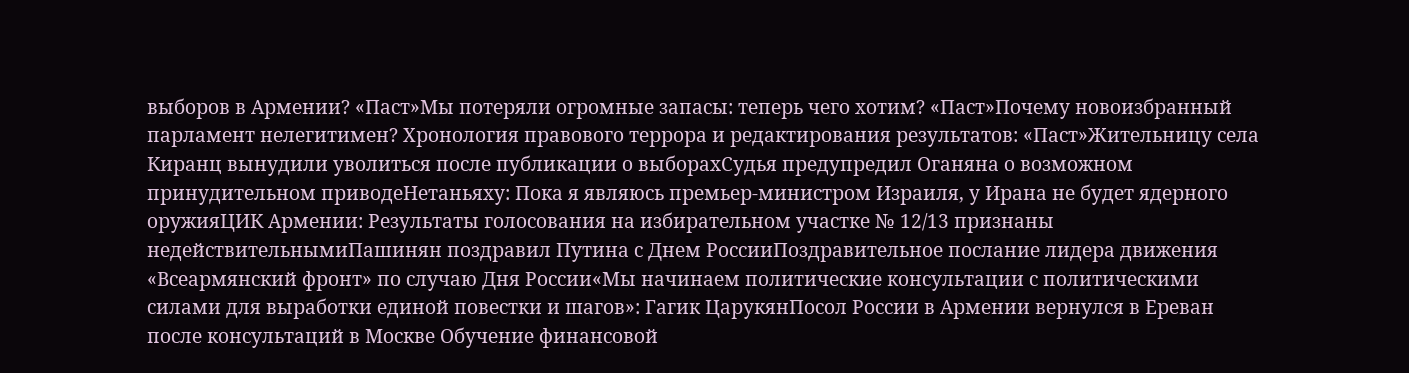выборов в Армении? «Паст»Мы потеряли огромные запасы: теперь чего хотим? «Паст»Почему новоизбранный парламент нелегитимен? Хронология правового террора и редактирования результатов: «Паст»Жительницу села Киранц вынудили уволиться после публикации о выборахСудья предупредил Оганяна о возможном принудительном приводеНетаньяху: Пока я являюсь премьер-министром Израиля, у Ирана не будет ядерного оружияЦИК Армении: Результаты голосования на избирательном участке № 12/13 признаны недействительнымиПашинян поздравил Путина с Днем РоссииПоздравительное послание лидера движения «Всеармянский фронт» по случаю Дня России«Мы начинаем политические консультации с политическими силами для выработки единой повестки и шагов»: Гагик ЦарукянПосол России в Армении вернулся в Ереван после консультаций в Москве Обучение финансовой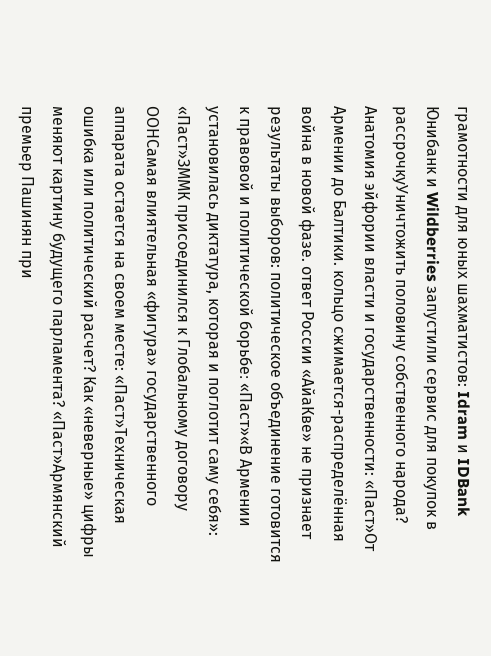грамотности для юных шахматистов: Idram и IDBank Юнибанк и Wildberries запустили сервис для покупок в рассрочкуУничтожить половину собственного народа? Анатомия эйфории власти и государственности: «Паст»От Армении до Балтики. кольцо сжимается-распределённая война в новой фазе. ответ России «АйаКве» не признает результаты выборов: политическое объединение готовится к правовой и политической борьбе։ «Паст»«В Армении установилась диктатура, которая и поглотит саму себя»: «Паст»ЗММК присоединился к Глобальному договору ООНСамая влиятельная «фигура» государственного аппарата остается на своем месте: «Паст»Техническая ошибка или политический расчет? Как «неверные» цифры меняют картину будущего парламента? «Паст»Армянский премьер Пашинян при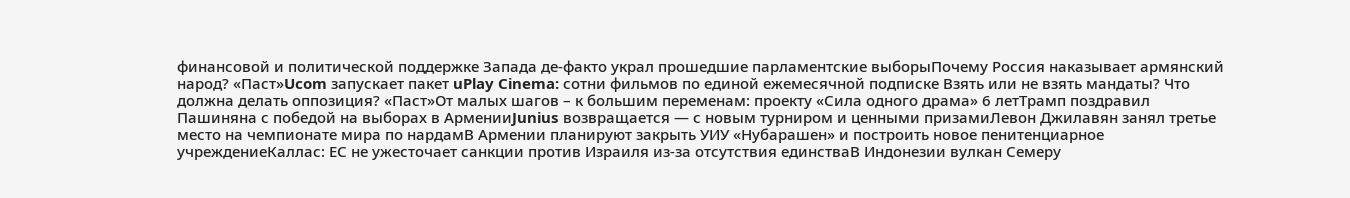финансовой и политической поддержке Запада де-факто украл прошедшие парламентские выборыПочему Россия наказывает армянский народ? «Паст»Ucom запускает пакет uPlay Cinema: сотни фильмов по единой ежемесячной подписке Взять или не взять мандаты? Что должна делать оппозиция? «Паст»От малых шагов – к большим переменам: проекту «Сила одного драма» 6 летТрамп поздравил Пашиняна с победой на выборах в АрменииJunius возвращается — с новым турниром и ценными призамиЛевон Джилавян занял третье место на чемпионате мира по нардамВ Армении планируют закрыть УИУ «Нубарашен» и построить новое пенитенциарное учреждениеКаллас: ЕС не ужесточает санкции против Израиля из-за отсутствия единстваВ Индонезии вулкан Семеру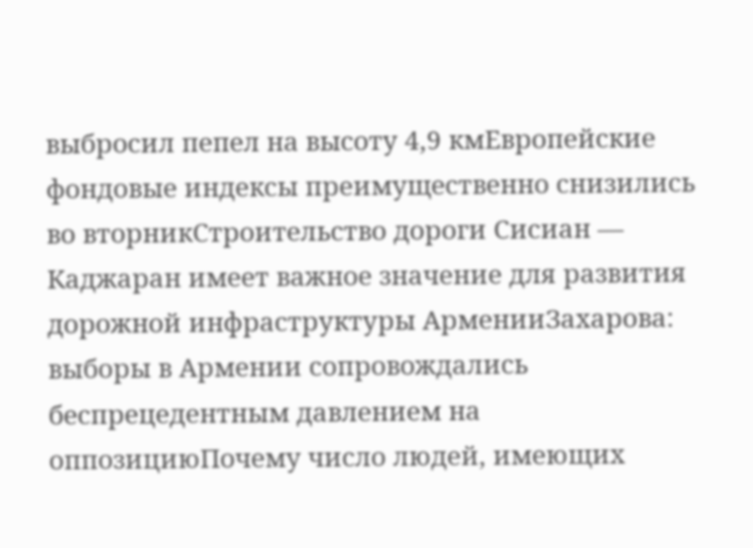выбросил пепел на высоту 4,9 кмЕвропейские фондовые индексы преимущественно снизились во вторникСтроительство дороги Сисиан — Каджаран имеет важное значение для развития дорожной инфраструктуры АрменииЗахарова: выборы в Армении сопровождались беспрецедентным давлением на оппозициюПочему число людей, имеющих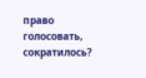право голосовать, сократилось?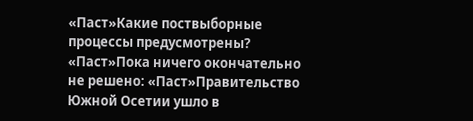«Паст»Какие поствыборные процессы предусмотрены? «Паст»Пока ничего окончательно не решено: «Паст»Правительство Южной Осетии ушло в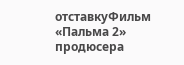отставкуФильм «Пальма 2» продюсера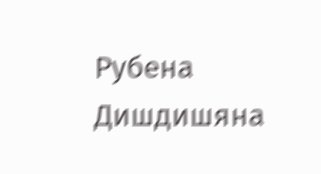Рубена Дишдишяна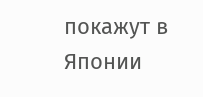покажут в Японии